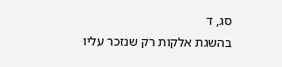סג, ד
בהשגת אלקות רק שנזכר עליו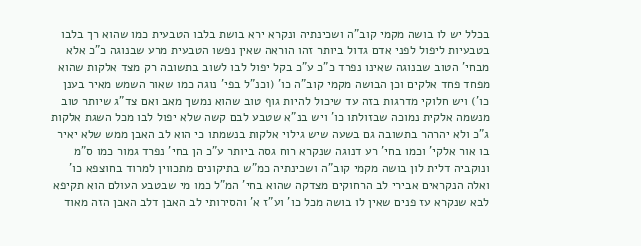בכלל יש לו בושה מקמי קוב"ה ושכינתיה ונקרא ירא בושת בלבו הטבעית כמו שהוא רך בלבו בטבעיות ליפול לפני אדם גדול ביותר זהו הוראה שאין נפשו הטבעית מרע שבנוגה כ"כ אלא מבחי' הטוב שבנוגה שאינו נפרד כ"כ ע"כ בקל יפול לבו לשוב בתשובה רק מצד אלקות שהוא מפחד פחד אלקים וכן הבושה מקמי קוב"ה כו' (וכנ"ל בפי' נוגה כמו שאור השמש מאיר בענן כו') ויש חלוקי מדרגות בזה עד שיכול להיות גוף טוב שהוא נמשך מאב ואם צד"ג שיותר טוב מנשמה אלקית נמוכה שבזולתו כו' ויש בנ"א שטבע לבם קשה שלא יפול לבו מכל השגת אלקות ג"כ ולא יהרהר בתשובה גם בשעה שיש גילוי אלקות בנשמתו כי הוא לב האבן ממש שלא יאיר בו אור אלקי' וכמו בחי' רע דנוגה שנקרא רוח גסה ביותר ע"כ הן בחי' נפרד גמור כמו ס"מ ונוקביה דלית לון בושה מקמי קוב"ה ושכינתיה כמ"ש בתיקונים מתכווין למרוד בחוצפא כו' ואלה הנקראים אבירי לב הרחוקים מצדקה שהוא בחי' המ"ל כמו מי שבטבע העולם הוא תקיפא לבא שנקרא עז פנים שאין לו בושה מכל כו' וע"ז א' והסירותי לב האבן דלב האבן הזה מאוד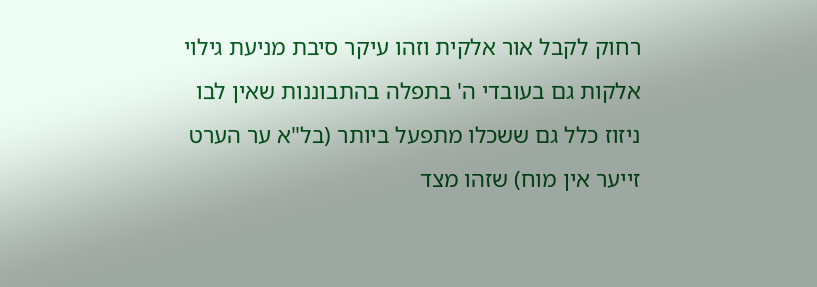רחוק לקבל אור אלקית וזהו עיקר סיבת מניעת גילוי אלקות גם בעובדי ה' בתפלה בהתבוננות שאין לבו ניזוז כלל גם ששכלו מתפעל ביותר (בל"א ער הערט זייער אין מוח) שזהו מצד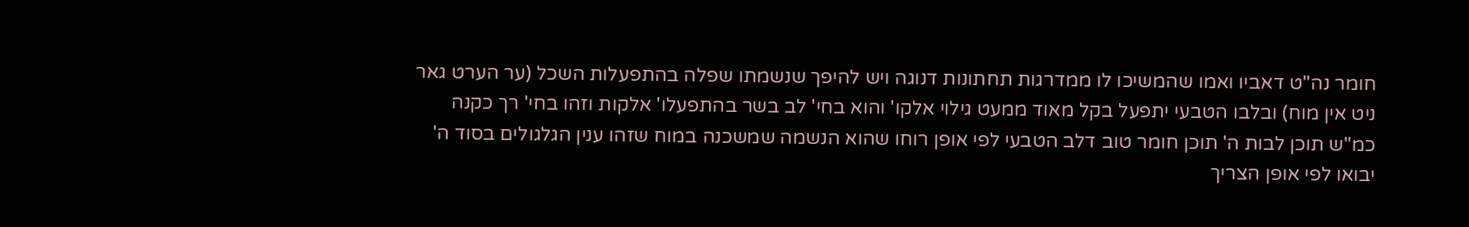חומר נה"ט דאביו ואמו שהמשיכו לו ממדרגות תחתונות דנוגה ויש להיפך שנשמתו שפלה בהתפעלות השכל (ער הערט גאר ניט אין מוח) ובלבו הטבעי יתפעל בקל מאוד ממעט גילוי אלקו' והוא בחי' לב בשר בהתפעלו' אלקות וזהו בחי' רך כקנה כמ"ש תוכן לבות ה' תוכן חומר טוב דלב הטבעי לפי אופן רוחו שהוא הנשמה שמשכנה במוח שזהו ענין הגלגולים בסוד ה' יבואו לפי אופן הצריך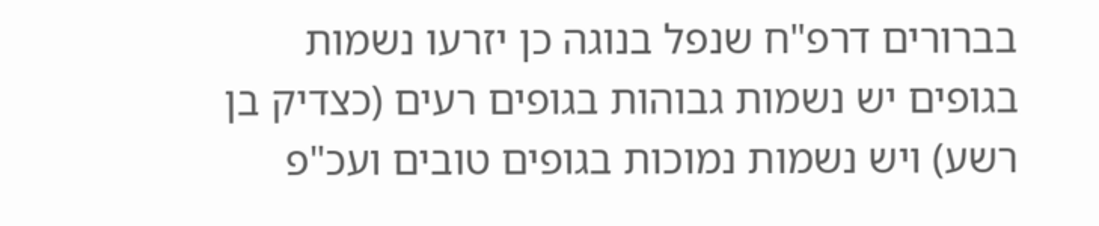בברורים דרפ"ח שנפל בנוגה כן יזרעו נשמות בגופים יש נשמות גבוהות בגופים רעים (כצדיק בן רשע) ויש נשמות נמוכות בגופים טובים ועכ"פ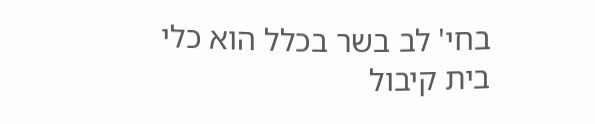בחי' לב בשר בכלל הוא כלי בית קיבול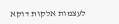לעצמות אלקות דוקא